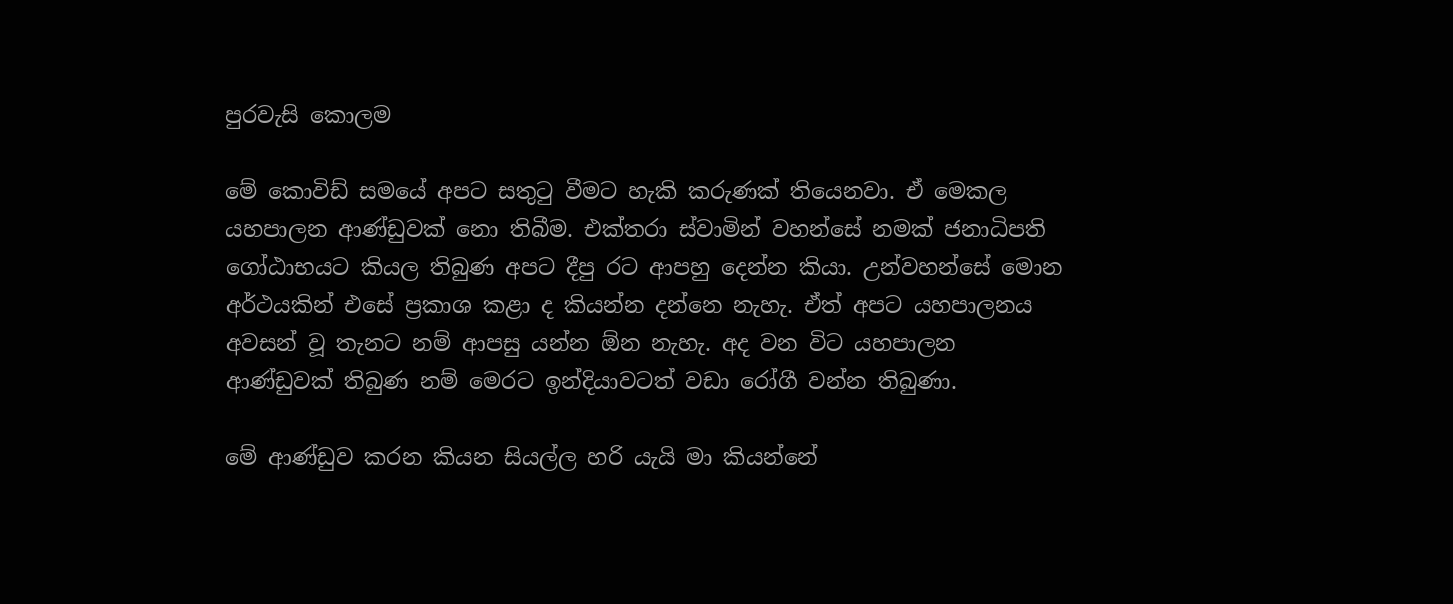පුරවැසි කොලම

මේ කොවිඩ් සමයේ අපට සතුටු වීමට හැකි කරුණක් තියෙනවා. ඒ මෙකල යහපාලන ආණ්ඩුවක් නො තිබීම. එක්තරා ස්වාමින් වහන්සේ නමක් ජනාධිපති ගෝඨාභයට කියල තිබුණ අපට දීපු රට ආපහු දෙන්න කියා. උන්වහන්සේ මොන අර්ථයකින් එසේ ප්‍රකාශ කළා ද කියන්න දන්නෙ නැහැ. ඒත් අපට යහපාලනය අවසන් වූ තැනට නම් ආපසු යන්න ඕන නැහැ. අද වන විට යහපාලන ආණ්ඩුවක් තිබුණ නම් මෙරට ඉන්දියාවටත් වඩා රෝගී වන්න තිබුණා.

මේ ආණ්ඩුව කරන කියන සියල්ල හරි යැයි මා කියන්නේ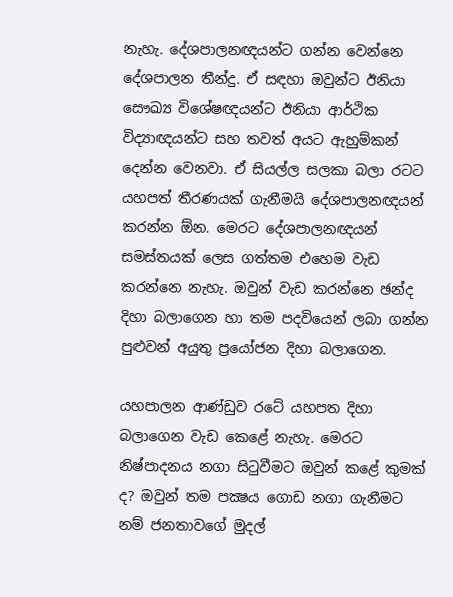නැහැ. දේශපාලනඥයන්ට ගන්න වෙන්නෙ දේශපාලන තීන්දු. ඒ සඳහා ඔවුන්ට ඊනියා සෞඛ්‍ය විශේෂඥයන්ට ඊනියා ආර්ථික විද්‍යාඥයන්ට සහ තවත් අයට ඇහුම්කන් දෙන්න වෙනවා. ඒ සියල්ල සලකා බලා රටට යහපත් තීරණයක් ගැනීමයි දේශපාලනඥයන් කරන්න ඕන. මෙරට දේශපාලනඥයන් සමස්තයක් ලෙස ගත්තම එහෙම වැඩ කරන්නෙ නැහැ. ඔවුන් වැඩ කරන්නෙ ඡන්ද දිහා බලාගෙන හා තම පදවියෙන් ලබා ගන්න පුළුවන් අයුතු ප්‍රයෝජන දිහා බලාගෙන.

යහපාලන ආණ්ඩුව රටේ යහපත දිහා බලාගෙන වැඩ කෙළේ නැහැ. මෙරට නිෂ්පාදනය නගා සිටුවීමට ඔවුන් කළේ කුමක් ද? ඔවුන් තම පක්‍ෂය ගොඩ නගා ගැනීමට නම් ජනතාවගේ මුදල්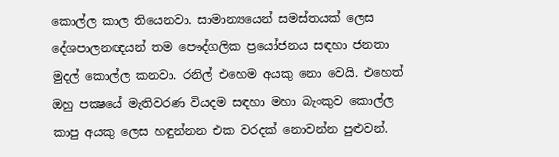කොල්ල කාල තියෙනවා. සාමාන්‍යයෙන් සමස්තයක් ලෙස දේශපාලනඥයන් තම පෞද්ගලික ප්‍රයෝජනය සඳහා ජනතා මුදල් කොල්ල කනවා. රනිල් එහෙම අයකු නො වෙයි. එහෙත් ඔහු පක්‍ෂයේ මැතිවරණ වියදම සඳහා මහා බැංකුව කොල්ල කාපු අයකු ලෙස හඳුන්නන එක වරදක් නොවන්න පුළුවන්.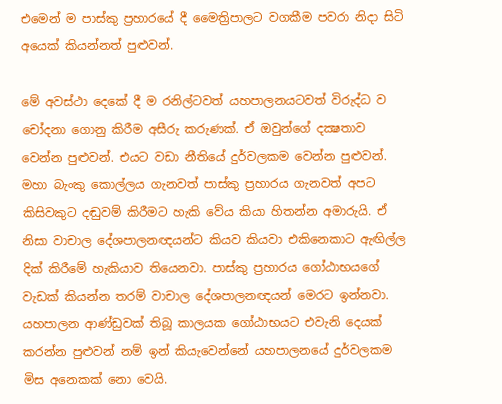එමෙන් ම පාස්කු ප්‍රහාරයේ දී මෛත්‍රිපාලට වගකීම පවරා නිදා සිටි අයෙක් කියන්නත් පුළුවන්.

මේ අවස්ථා දෙකේ දී ම රනිල්ටවත් යහපාලනයටවත් විරුද්ධ ව චෝදනා ගොනු කිරීම අසීරු කරුණක්. ඒ ඔවුන්ගේ දක්‍ෂතාව වෙන්න පුළුවන්. එයට වඩා නීතියේ දුර්වලකම වෙන්න පුළුවන්. මහා බැංකු කොල්ලය ගැනවත් පාස්කු ප්‍රහාරය ගැනවත් අපට කිසිවකුට දඬුවම් කිරීමට හැකි වේය කියා හිතන්න අමාරුයි. ඒ නිසා වාචාල දේශපාලනඥයන්ට කියව කියවා එකිනෙකාට ඇඟිල්ල දික් කිරීමේ හැකියාව තියෙනවා. පාස්කු ප්‍රහාරය ගෝඨාභයගේ වැඩක් කියන්න තරම් වාචාල දේශපාලනඥයන් මෙරට ඉන්නවා. යහපාලන ආණ්ඩුවක් තිබූ කාලයක ගෝඨාභයට එවැනි දෙයක් කරන්න පුළුවන් නම් ඉන් කියැවෙන්නේ යහපාලනයේ දුර්වලකම මිස අනෙකක් නො වෙයි.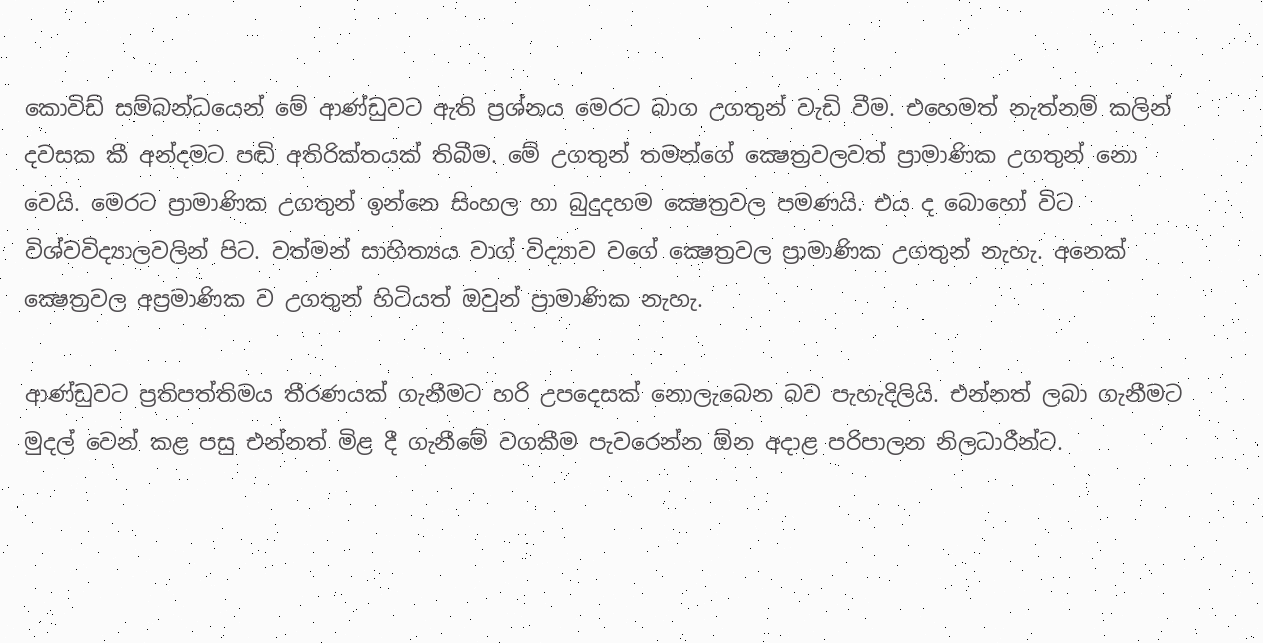කොවිඩ් සම්බන්ධයෙන් මේ ආණ්ඩුවට ඇති ප්‍රශ්නය මෙරට බාග උගතුන් වැඩි වීම. එහෙමත් නැත්නම් කලින් දවසක කී අන්දමට පඬි අතිරික්තයක් තිබීම. මේ උගතුන් තමන්ගේ ක්‍ෂෙත්‍රවලවත් ප්‍රාමාණික උගතුන් නො වෙයි. මෙරට ප්‍රාමාණික උගතුන් ඉන්නෙ සිංහල හා බුදුදහම ක්‍ෂෙත්‍රවල පමණයි. එය ද බොහෝ විට විශ්වවිද්‍යාලවලින් පිට. වත්මන් සාහිත්‍යය වාග් විද්‍යාව වගේ ක්‍ෂෙත්‍රවල ප්‍රාමාණික උගතුන් නැහැ. අනෙක් ක්‍ෂෙත්‍රවල අප්‍රමාණික ව උගතුන් හිටියත් ඔවුන් ප්‍රාමාණික නැහැ.

ආණ්ඩුවට ප්‍රතිපත්තිමය තීරණයක් ගැනීමට හරි උපදෙසක් නොලැබෙන බව පැහැදිලියි. එන්නත් ලබා ගැනීමට මුදල් වෙන් කළ පසු එන්නත් මිළ දී ගැනීමේ වගකීම පැවරෙන්න ඕන අදාළ පරිපාලන නිලධාරීන්ට.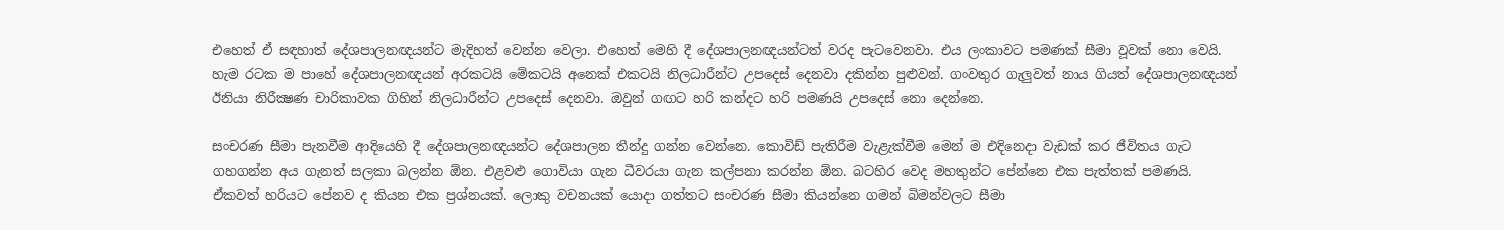එහෙත් ඒ සඳහාත් දේශපාලනඥයන්ට මැදිහත් වෙන්න වෙලා. එහෙත් මෙහි දී දේශපාලනඥයන්ටත් වරද පැටවෙනවා. එය ලංකාවට පමණක් සීමා වූවක් නො වෙයි. හැම රටක ම පාහේ දේශපාලනඥයන් අරකටයි මේකටයි අනෙක් එකටයි නිලධාරීන්ට උපදෙස් දෙනවා දකින්න පුළුවන්. ගංවතුර ගැලුවත් නාය ගියත් දේශපාලනඥයන් ඊනියා නිරීක්‍ෂණ චාරිකාවක ගිහින් නිලධාරීන්ට උපදෙස් දෙනවා. ඔවුන් ගඟට හරි කන්දට හරි පමණයි උපදෙස් නො දෙන්නෙ.

සංචරණ සීමා පැනවීම ආදියෙහි දී දේශපාලනඥයන්ට දේශපාලන තීන්දු ගන්න වෙන්නෙ. කොවිඩ් පැතිරීම වැළැක්වීම මෙන් ම එදිනෙදා වැඩක් කර ජීවිතය ගැට ගහගන්න අය ගැනත් සලකා බලන්න ඕන. එළවළු ගොවියා ගැන ධීවරයා ගැන කල්පනා කරන්න ඕන. බටහිර වෙද මහතුන්ට පේන්නෙ එක පැත්තක් පමණයි. ඒකවත් හරියට පේනව ද කියන එක ප්‍රශ්නයක්. ලොකු වචනයක් යොදා ගත්තට සංචරණ සීමා කියන්නෙ ගමන් බිමන්වලට සීමා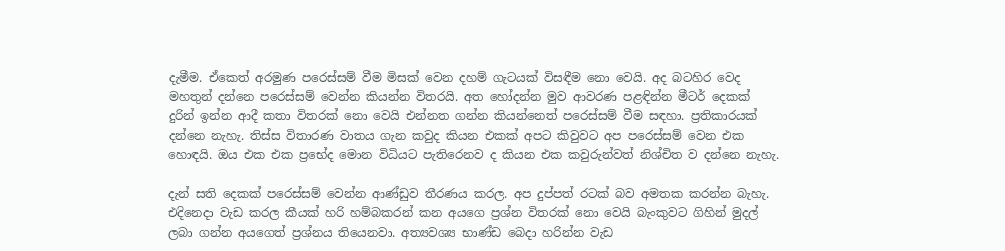දැමීම. ඒකෙත් අරමුණ පරෙස්සම් වීම මිසක් වෙන දහම් ගැටයක් විසඳීම නො වෙයි. අද බටහිර වෙද මහතුන් දන්නෙ පරෙස්සම් වෙන්න කියන්න විතරයි. අත හෝදන්න මුව ආවරණ පළඳින්න මීටර් දෙකක් දුරින් ඉන්න ආදී කතා විතරක් නො වෙයි එන්නත ගන්න කියන්නෙත් පරෙස්සම් වීම සඳහා. ප්‍රතිකාරයක් දන්නෙ නැහැ. තිස්ස විතාරණ වාතය ගැන කවුද කියන එකක් අපට කිවුවට අප පරෙස්සම් වෙන එක හොඳයි. ඔය එක එක ප්‍රභේද මොන විධියට පැතිරෙනව ද කියන එක කවුරුන්වත් නිශ්චිත ව දන්නෙ නැහැ.

දැන් සති දෙකක් පරෙස්සම් වෙන්න ආණ්ඩුව තීරණය කරල. අප දුප්පත් රටක් බව අමතක කරන්න බැහැ. එදිනෙදා වැඩ කරල කීයක් හරි හම්බකරන් කන අයගෙ ප්‍රශ්න විතරක් නො වෙයි බැංකුවට ගිහින් මුදල් ලබා ගන්න අයගෙත් ප්‍රශ්නය තියෙනවා. අත්‍යවශ්‍ය භාණ්ඩ බෙදා හරින්න වැඩ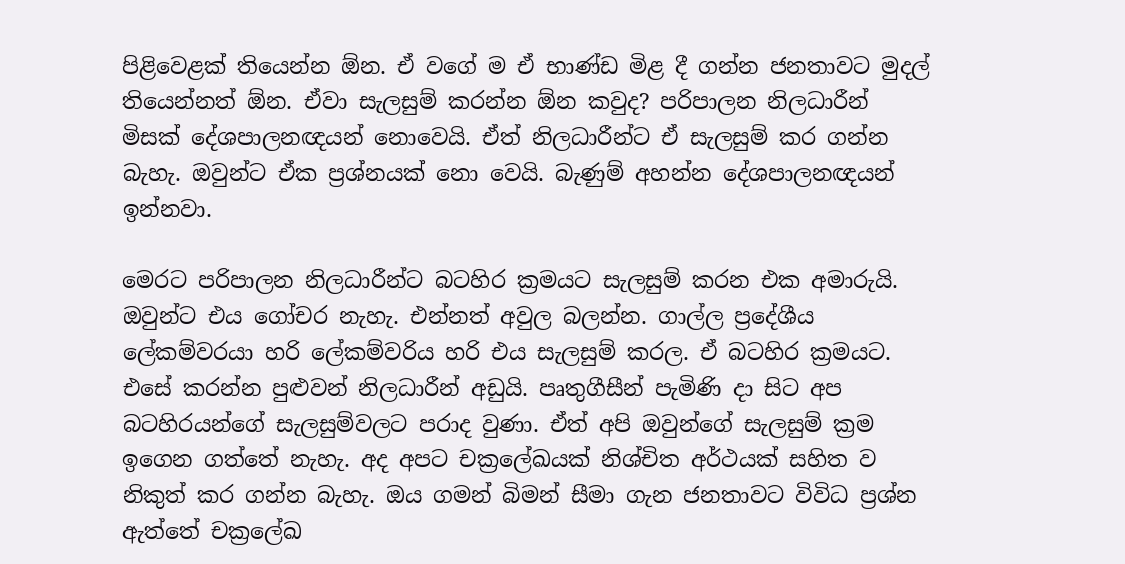පිළිවෙළක් තියෙන්න ඕන. ඒ වගේ ම ඒ භාණ්ඩ මිළ දී ගන්න ජනතාවට මුදල් තියෙන්නත් ඕන. ඒවා සැලසුම් කරන්න ඕන කවුද? පරිපාලන නිලධාරීන් මිසක් දේශපාලනඥයන් නොවෙයි. ඒත් නිලධාරීන්ට ඒ සැලසුම් කර ගන්න බැහැ. ඔවුන්ට ඒක ප්‍රශ්නයක් නො වෙයි. බැණුම් අහන්න දේශපාලනඥයන් ඉන්නවා.

මෙරට පරිපාලන නිලධාරීන්ට බටහිර ක්‍රමයට සැලසුම් කරන එක අමාරුයි. ඔවුන්ට එය ගෝචර නැහැ. එන්නත් අවුල බලන්න. ගාල්ල ප්‍රදේශීය ලේකම්වරයා හරි ලේකම්වරිය හරි එය සැලසුම් කරල. ඒ බටහිර ක්‍රමයට. එසේ කරන්න පුළුවන් නිලධාරීන් අඩුයි. පෘතුගීසීන් පැමිණි දා සිට අප බටහිරයන්ගේ සැලසුම්වලට පරාද වුණා. ඒත් අපි ඔවුන්ගේ සැලසුම් ක්‍රම ඉගෙන ගත්තේ නැහැ. අද අපට චක්‍රලේඛයක් නිශ්චිත අර්ථයක් සහිත ව නිකුත් කර ගන්න බැහැ. ඔය ගමන් බිමන් සීමා ගැන ජනතාවට විවිධ ප්‍රශ්න ඇත්තේ චක්‍රලේඛ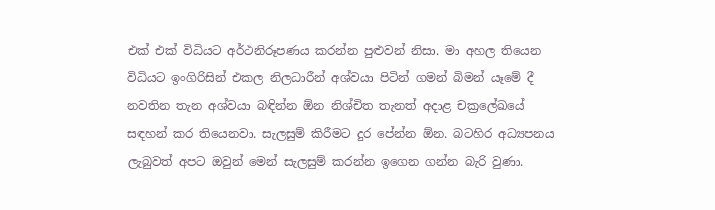එක් එක් විධියට අර්ථනිරූපණය කරන්න පුළුවන් නිසා. මා අහල තියෙන විධියට ඉංගිරිසින් එකල නිලධාරීන් අශ්වයා පිටින් ගමන් බිමන් යෑමේ දී නවතින තැන අශ්වයා බඳින්න ඕන නිශ්චිත තැනත් අදාළ චක්‍රලේඛයේ සඳහන් කර තියෙනවා. සැලසුම් කිරීමට දුර පේන්න ඕන. බටහිර අධ්‍යපනය ලැබුවත් අපට ඔවුන් මෙන් සැලසුම් කරන්න ඉගෙන ගන්න බැරි වුණා.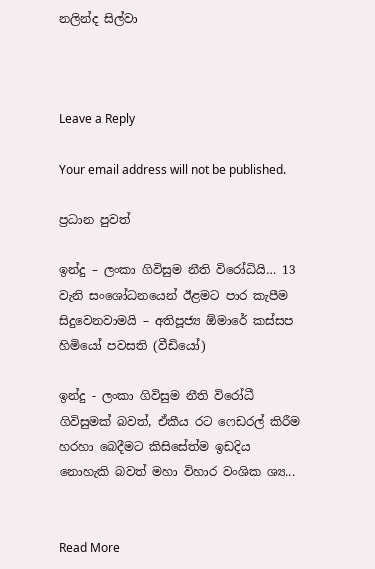නලින්ද සිල්වා



Leave a Reply

Your email address will not be published.

ප්‍රධාන පුවත්

ඉන්දු – ලංකා ගිවිසුම නීති විරෝධියි… 13 වැනි සංශෝධනයෙන් ඊළමට පාර කැපීම සිදුවෙනවාමයි – අතිපූජ්‍ය ඕමාරේ කස්සප හිමියෝ පවසති (වීඩියෝ)

ඉන්දු - ලංකා ගිවිසුම නීති විරෝධී ගිවිසුමක් බවත්, ඒකීය රට ෆෙඩරල් කිරීම හරහා බෙදීමට කිසිසේත්ම ඉඩදිය නොහැකි බවත් මහා විහාර වංශික ශ්‍ය...


Read More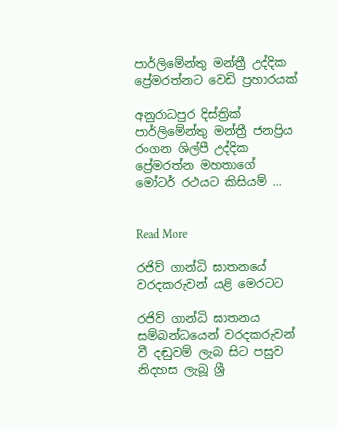පාර්ලිමේන්තු මන්ත්‍රී උද්දික ප්‍රේමරත්නට වෙඩි ප්‍රහාරයක්

අනුරාධපුර දිස්ත්‍රික් පාර්ලිමේන්තු මන්ත්‍රී ජනප්‍රිය රංගන ශිල්පී උද්දික ප්‍රේමරත්න මහතාගේ මෝටර් රථයට කිසියම් ...


Read More

රජිව් ගාන්ධි ඝාතනයේ වරදකරුවන් යළි මෙරටට

රජිව් ගාන්ධි ඝාතනය සම්බන්ධයෙන් වරදකරුවන් වී දඬුවම් ලැබ සිට පසුව නිදහස ලැබූ ශ්‍රී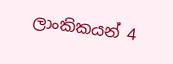ලාංකිකයන් 4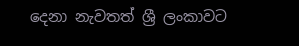දෙනා නැවතත් ශ්‍රී ලංකාවට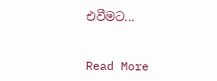එවීමට...


Read More